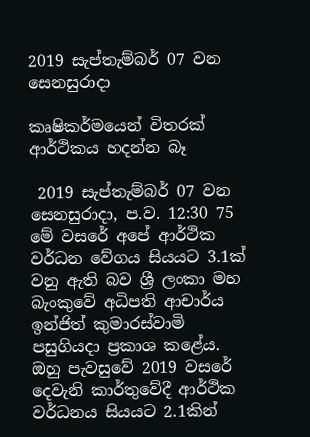2019 සැප්තැම්බර් 07 වන සෙනසුරාදා

කෘෂිකර්මයෙන් විතරක් ආර්ථිකය හදන්න බෑ

 2019 සැප්තැම්බර් 07 වන සෙනසුරාදා, ප.ව. 12:30 75
මේ වසරේ අපේ ආර්ථික වර්ධන වේගය සියයට 3.1ක් වනු ඇති බව ශ්‍රී ලංකා මහ බැංකුවේ අධිපති ආචාර්ය ඉන්ජිත් කුමාරස්වාමි පසුගියදා ප්‍රකාශ කළේය. ඔහු පැවසුවේ 2019 වසරේ දෙවැනි කාර්තුවේදී ආර්ථික වර්ධනය සියයට 2.1කින්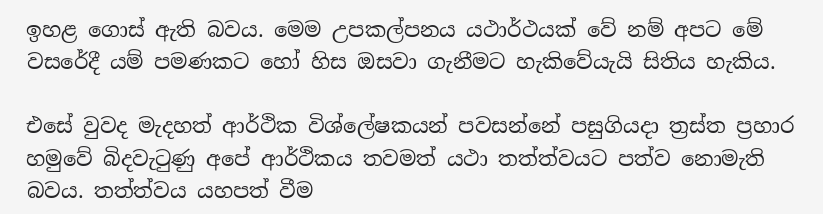ඉහළ ගොස් ඇති බවය. මෙම උපකල්පනය යථාර්ථයක් වේ නම් අපට මේ වසරේදී යම් පමණකට හෝ හිස ඔසවා ගැනීමට හැකිවේයැයි සිතිය හැකිය.

එසේ වුවද මැදහත් ආර්ථික විශ්ලේෂකයන් පවසන්නේ පසුගියදා ත්‍රස්ත ප්‍රහාර හමුවේ බිදවැටුණු අපේ ආර්ථිකය තවමත් යථා තත්ත්වයට පත්ව නොමැති බවය. තත්ත්වය යහපත් වීම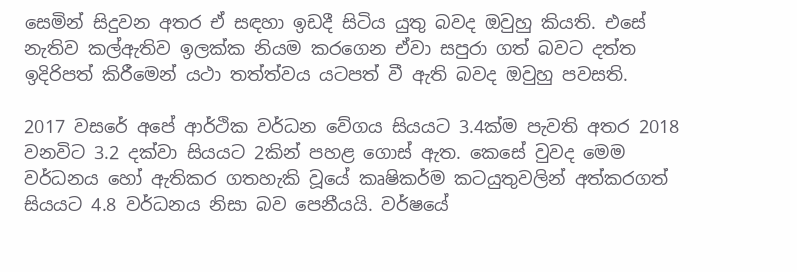සෙමින් සිදුවන අතර ඒ සඳහා ඉඩදී සිටිය යුතු බවද ඔවුහු කියති. එසේ නැතිව කල්ඇතිව ඉලක්ක නියම කරගෙන ඒවා සපුරා ගත් බවට දත්ත ඉදිරිපත් කිරීමෙන් යථා තත්ත්වය යටපත් වී ඇති බවද ඔවුහු පවසති.

2017 වසරේ අපේ ආර්ථික වර්ධන වේගය සියයට 3.4ක්ම පැවති අතර 2018 වනවිට 3.2 දක්වා සියයට 2කින් පහළ ගොස් ඇත. කෙසේ වුවද මෙම වර්ධනය හෝ ඇතිකර ගතහැකි වූයේ කෘෂිකර්ම කටයුතුවලින් අත්කරගත් සියයට 4.8 වර්ධනය නිසා බව පෙනීයයි. වර්ෂයේ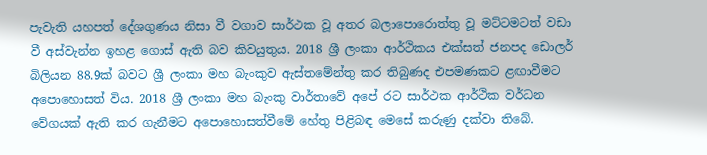පැවැති යහපත් දේශගුණය නිසා වී වගාව සාර්ථක වූ අතර බලාපොරොත්තු වූ මට්ටමටත් වඩා වී අස්වැන්න ඉහළ ගොස් ඇති බව කිවයුතුය. 2018 ශ්‍රී ලංකා ආර්ථිකය එක්සත් ජනපද ඩොලර් බිලියන 88.9ක් බවට ශ්‍රී ලංකා මහ බැංකුව ඇස්තමේන්තු කර තිබුණද එපමණකට ළඟාවීමට අපොහොසත් විය. 2018 ශ්‍රී ලංකා මහ බැංකු වාර්තාවේ අපේ රට සාර්ථක ආර්ථික වර්ධන වේගයක් ඇති කර ගැනීමට අපොහොසත්වීමේ හේතු පිළිබඳ මෙසේ කරුණු දක්වා තිබේ.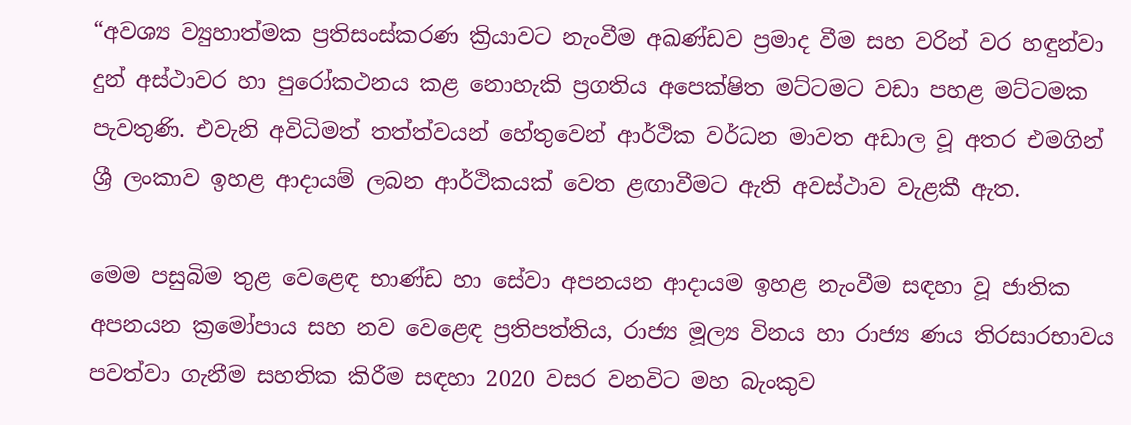“අවශ්‍ය ව්‍යුහාත්මක ප්‍රතිසංස්කරණ ක්‍රියාවට නැංවීම අඛණ්ඩව ප්‍රමාද වීම සහ වරින් වර හඳුන්වා දුන් අස්ථාවර හා පුරෝකථනය කළ නොහැකි ප්‍රගතිය අපෙක්ෂිත මට්ටමට වඩා පහළ මට්ටමක පැවතුණි. එවැනි අවිධිමත් තත්ත්වයන් හේතුවෙන් ආර්ථික වර්ධන මාවත අඩාල වූ අතර එමගින් ශ්‍රී ලංකාව ඉහළ ආදායම් ලබන ආර්ථිකයක් වෙත ළඟාවීමට ඇති අවස්ථාව වැළකී ඇත.

මෙම පසුබිම තුළ වෙළෙඳ භාණ්ඩ හා සේවා අපනයන ආදායම ඉහළ නැංවීම සඳහා වූ ජාතික අපනයන ක්‍රමෝපාය සහ නව වෙළෙඳ ප්‍රතිපත්තිය, රාජ්‍ය මූල්‍ය විනය හා රාජ්‍ය ණය තිරසාරභාවය පවත්වා ගැනීම සහතික කිරීම සඳහා 2020 වසර වනවිට මහ බැංකුව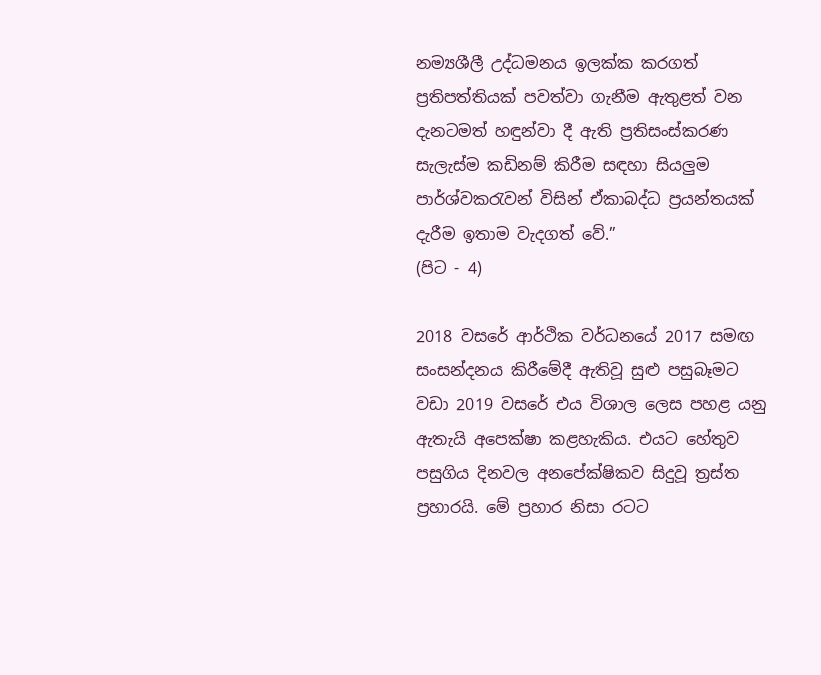නම්‍යශීලී උද්ධමනය ඉලක්ක කරගත් ප්‍රතිපත්තියක් පවත්වා ගැනීම ඇතුළත් වන දැනටමත් හඳුන්වා දී ඇති ප්‍රතිසංස්කරණ සැලැස්ම කඩිනම් කිරීම සඳහා සියලුම පාර්ශ්වකරැවන් විසින් ඒකාබද්ධ ප්‍රයන්තයක් දැරීම ඉතාම වැදගත් වේ.”
(පිට - 4)

2018 වසරේ ආර්ථික වර්ධනයේ 2017 සමඟ සංසන්දනය කිරීමේදී ඇතිවූ සුළු පසුබෑමට වඩා 2019 වසරේ එය විශාල ලෙස පහළ යනු ඇතැයි අපෙක්ෂා කළහැකිය. එයට හේතුව පසුගිය දිනවල අනපේක්ෂිකව සිදුවූ ත්‍රස්ත ප්‍රහාරයි. මේ ප්‍රහාර නිසා රටට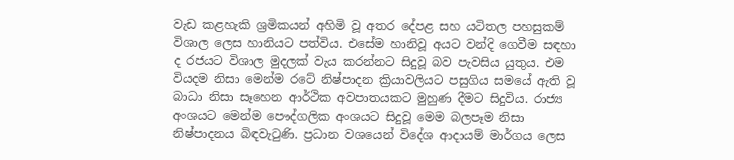වැඩ කළහැකි ශ්‍රමිකයන් අහිමි වූ අතර දේපළ සහ යටිතල පහසුකම් විශාල ලෙස හානියට පත්විය. එසේම හානිවූ අයට වන්දි ගෙවීම සඳහා ද රජයට විශාල මුදලක් වැය කරන්නට සිදුවූ බව පැවසිය යුතුය. එම වියදම නිසා මෙන්ම රටේ නිෂ්පාදන ක්‍රියාවලියට පසුගිය සමයේ ඇති වූ බාධා නිසා සෑහෙන ආර්ථික අවපාතයකට මුහුණ දීමට සිදුවිය. රාජ්‍ය අංශයට මෙන්ම පෞද්ගලික අංශයට සිදුවූ මෙම බලපෑම නිසා නිෂ්පාදනය බිඳවැටුණි. ප්‍රධාන වශයෙන් විදේශ ආදායම් මාර්ගය ලෙස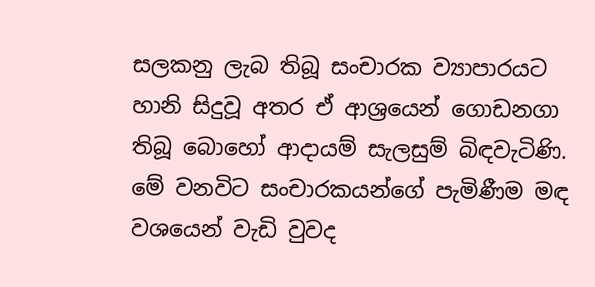සලකනු ලැබ තිබූ සංචාරක ව්‍යාපාරයට හානි සිදුවූ අතර ඒ ආශ්‍රයෙන් ගොඩනගා තිබූ බොහෝ ආදායම් සැලසුම් බිඳවැටිණි. මේ වනවිට සංචාරකයන්ගේ පැමිණීම මඳ වශයෙන් වැඩි වුවද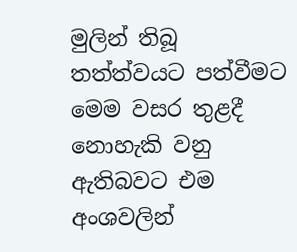මුලින් තිබූ තත්ත්වයට පත්වීමට මෙම වසර තුළදී නොහැකි වනු ඇතිබවට එම අංශවලින්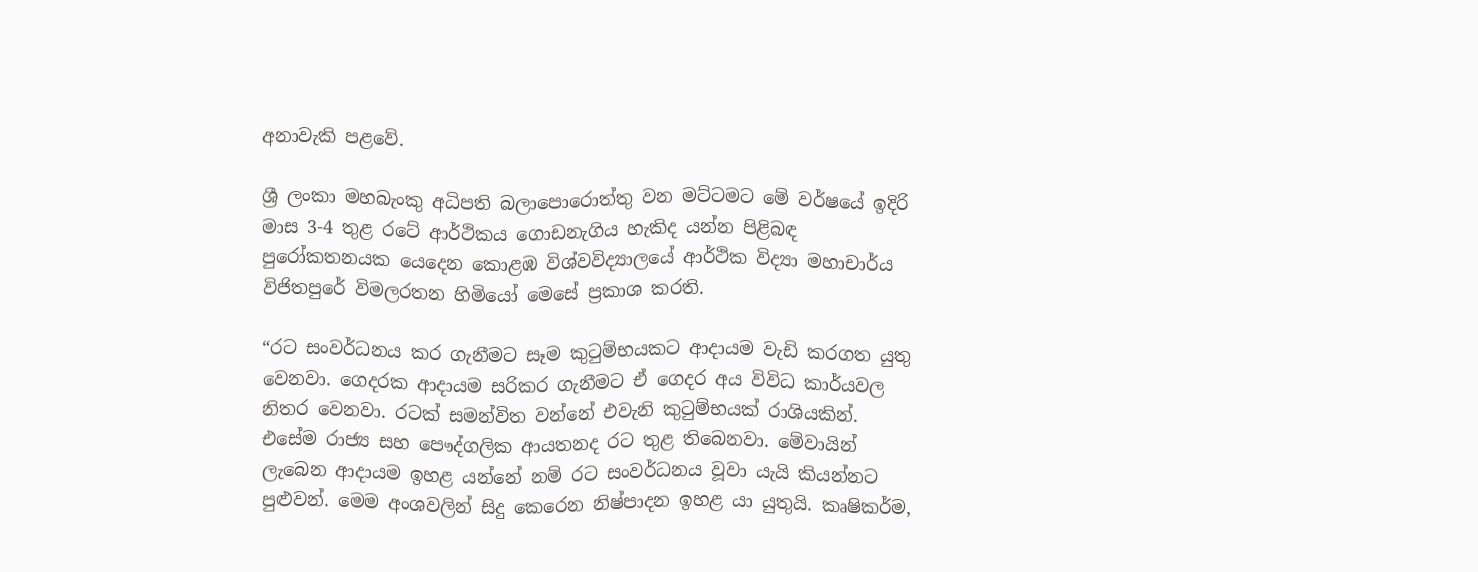අනාවැකි පළවේ.

ශ්‍රී ලංකා මහබැංකු අධිපති බලාපොරොත්තු වන මට්ටමට මේ වර්ෂයේ ඉදිරි මාස 3-4 තුළ රටේ ආර්ථිකය ගොඩනැගිය හැකිද යන්න පිළිබඳ පුරෝකතනයක යෙදෙන කොළඹ විශ්වවිද්‍යාලයේ ආර්ථික විද්‍යා මහාචාර්ය විජිතපුරේ විමලරතන හිමියෝ මෙසේ ප්‍රකාශ කරති.

“රට සංවර්ධනය කර ගැනීමට සෑම කුටුම්භයකට ආදායම වැඩි කරගත යුතු වෙනවා. ගෙදරක ආදායම සරිකර ගැනීමට ඒ ගෙදර අය විවිධ කාර්යවල නිතර වෙනවා. රටක් සමන්විත වන්නේ එවැනි කුටුම්භයක් රාශියකින්. එසේම රාජ්‍ය සහ පෞද්ගලික ආයතනද රට තුළ තිබෙනවා. මේවායින් ලැබෙන ආදායම ඉහළ යන්නේ නම් රට සංවර්ධනය වූවා යැයි කියන්නට පුළුවන්. මෙම අංශවලින් සිදු කෙරෙන නිෂ්පාදන ඉහළ යා යුතුයි. කෘෂිකර්ම,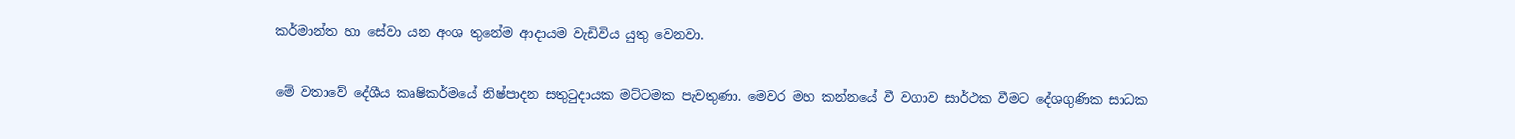කර්මාන්ත හා සේවා යන අංශ තුනේම ආදායම වැඩිවිය යුතු වෙනවා.

මේ වතාවේ දේශීය කෘෂිකර්මයේ නිෂ්පාදන සතුටුදායක මට්ටමක පැවතුණා. මෙවර මහ කන්නයේ වී වගාව සාර්ථක වීමට දේශගුණික සාධක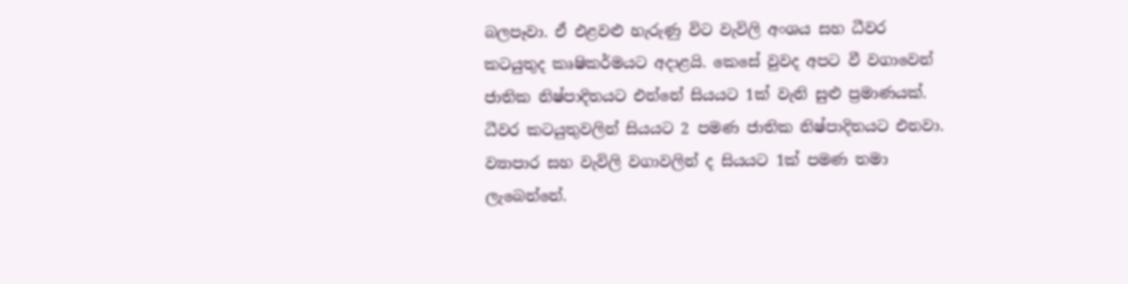බලපෑවා. ඒ එළවළු හැරුණු විට වැවිලි අංශය සහ ධීවර කටයුතුද කෘෂිකර්මයට අදාළයි. කෙසේ වුවද අපට වී වගාවෙන් ජාතික නිෂ්පාදිතයට එන්නේ සියයට 1ක් වැනි සුළු ප්‍රමාණයක්. ධීවර කටයුතුවලින් සියයට 2 පමණ ජාතික නිෂ්පාදිතයට එනවා. ව්‍යාපාර සහ වැවිලි වගාවලින් ද සියයට 1ක් පමණ තමා ලැබෙන්නේ.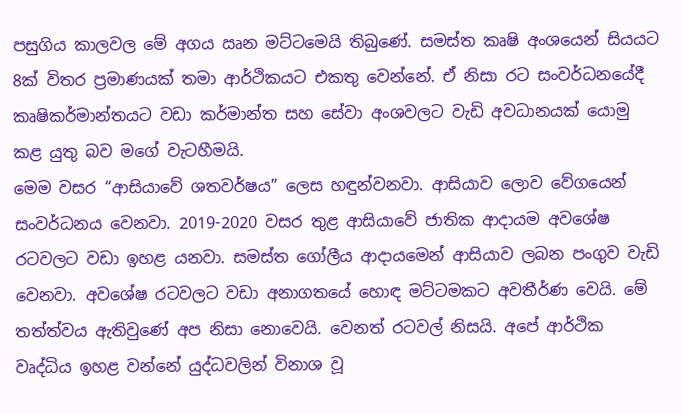පසුගිය කාලවල මේ අගය ඍන මට්ටමෙයි තිබුණේ. සමස්ත කෘෂි අංශයෙන් සියයට 8ක් විතර ප්‍රමාණයක් තමා ආර්ථිකයට එකතු වෙන්නේ. ඒ නිසා රට සංවර්ධනයේදී කෘෂිකර්මාන්තයට වඩා කර්මාන්ත සහ සේවා අංශවලට වැඩි අවධානයක් යොමු කළ යුතු බව මගේ වැටහීමයි.
මෙම වසර “ආසියාවේ ශතවර්ෂය” ලෙස හඳුන්වනවා. ආසියාව ලොව වේගයෙන් සංවර්ධනය වෙනවා. 2019-2020 වසර තුළ ආසියාවේ ජාතික ආදායම අවශේෂ රටවලට වඩා ඉහළ යනවා. සමස්ත ගෝලීය ආදායමෙන් ආසියාව ලබන පංගුව වැඩි වෙනවා. අවශේෂ රටවලට වඩා අනාගතයේ හොඳ මට්ටමකට අවතීර්ණ වෙයි. මේ තත්ත්වය ඇතිවුණේ අප නිසා නොවෙයි. වෙනත් රටවල් නිසයි. අපේ ආර්ථික වෘද්ධිය ඉහළ වන්නේ යුද්ධවලින් විනාශ වූ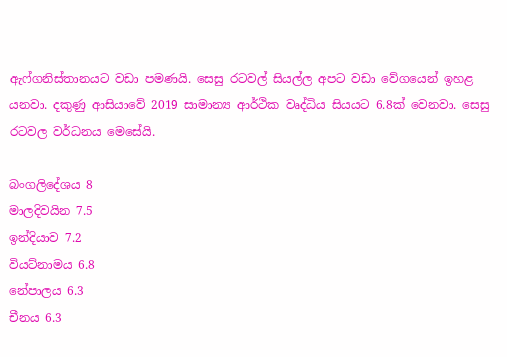ඇෆ්ගනිස්තානයට වඩා පමණයි. සෙසු රටවල් සියල්ල අපට වඩා වේගයෙන් ඉහළ යනවා. දකුණු ආසියාවේ 2019 සාමාන්‍ය ආර්ථික වෘද්ධිය සියයට 6.8ක් වෙනවා. සෙසු රටවල වර්ධනය මෙසේයි.

බංගලිදේශය 8
මාලදිවයින 7.5
ඉන්දියාව 7.2
වියට්නාමය 6.8
නේපාලය 6.3
චීනය 6.3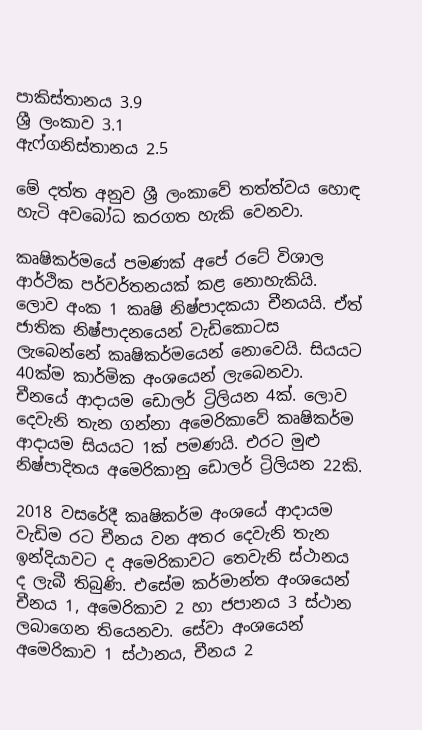පාකිස්තානය 3.9
ශ්‍රී ලංකාව 3.1
ඇෆ්ගනිස්තානය 2.5

මේ දත්ත අනුව ශ්‍රී ලංකාවේ තත්ත්වය හොඳ හැටි අවබෝධ කරගත හැකි වෙනවා.

කෘෂිකර්මයේ පමණක් අපේ රටේ විශාල ආර්ථික පර්වර්තනයක් කළ නොහැකියි. ලොව අංක 1 කෘෂි නිෂ්පාදකයා චීනයයි. ඒත් ජාතික නිෂ්පාදනයෙන් වැඩිකොටස ලැබෙන්නේ කෘෂිකර්මයෙන් නොවෙයි. සියයට 40ක්ම කාර්මික අංශයෙන් ලැබෙනවා. චීනයේ ආදායම ඩොලර් ට්‍රිලියන 4ක්. ලොව දෙවැනි තැන ගන්නා අමෙරිකාවේ කෘෂිකර්ම ආදායම සියයට 1ක් පමණයි. එරට මුළු නිෂ්පාදිතය අමෙරිකානු ඩොලර් ට්‍රිලියන 22කි.

2018 වසරේදී කෘෂිකර්ම අංශයේ ආදායම වැඩිම රට චීනය වන අතර දෙවැනි තැන ඉන්දියාවට ද අමෙරිකාවට තෙවැනි ස්ථානය ද ලැබී තිබුණි. එසේම කර්මාන්ත අංශයෙන් චීනය 1, අමෙරිකාව 2 හා ජපානය 3 ස්ථාන ලබාගෙන තියෙනවා. සේවා අංශයෙන් අමෙරිකාව 1 ස්ථානය, චීනය 2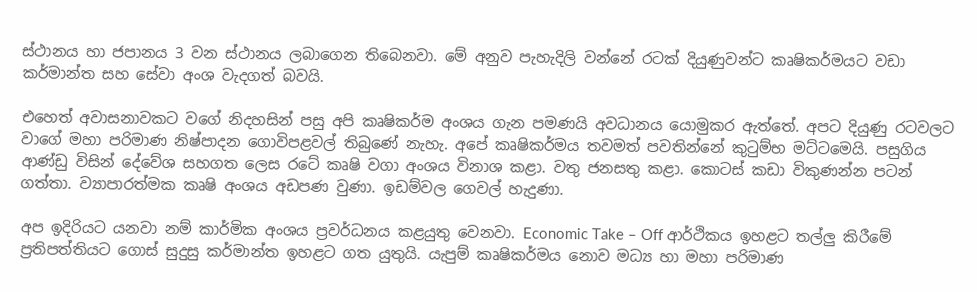ස්ථානය හා ජපානය 3 වන ස්ථානය ලබාගෙන තිබෙනවා. මේ අනුව පැහැදිලි වන්නේ රටක් දියුණුවන්ට කෘෂිකර්මයට වඩා කර්මාන්ත සහ සේවා අංශ වැදගත් බවයි.

එහෙත් අවාසනාවකට වගේ නිදහසින් පසු අපි කෘෂිකර්ම අංශය ගැන පමණයි අවධානය යොමුකර ඇත්තේ. අපට දියුණු රටවලට වාගේ මහා පරිමාණ නිෂ්පාදන ගොවිපළවල් තිබුණේ නැහැ. අපේ කෘෂිකර්මය තවමත් පවතින්නේ කුටුම්භ මට්ටමෙයි. පසුගිය ආණ්ඩු විසින් දේවේශ සහගත ලෙස රටේ කෘෂි වගා අංශය විනාශ කළා. වතු ජනසතු කළා. කොටස් කඩා විකුණන්න පටන් ගත්තා. ව්‍යාපාරත්මක කෘෂි අංශය අඩපණ වුණා. ඉඩම්වල ගෙවල් හැදුණා.

අප ඉදිරියට යනවා නම් කාර්මික අංශය ප්‍රවර්ධනය කළයුතු වෙනවා. Economic Take – Off ආර්ථිකය ඉහළට තල්ලු කිරීමේ ප්‍රතිපත්තියට ගොස් සුදුසු කර්මාන්ත ඉහළට ගත යුතුයි. යැපුම් කෘෂිකර්මය නොව මධ්‍ය හා මහා පරිමාණ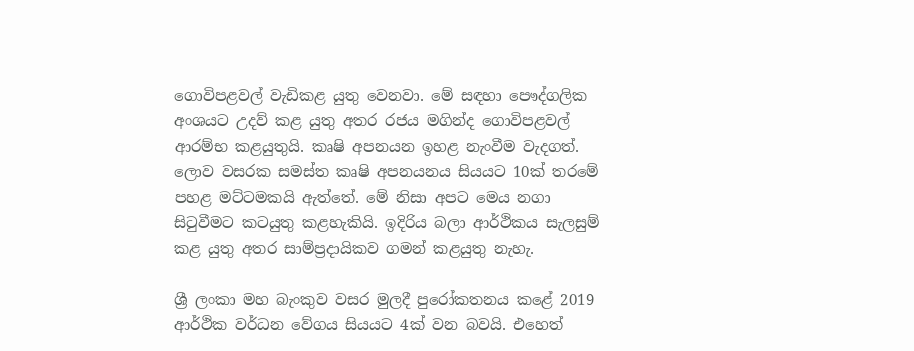ගොවිපළවල් වැඩිකළ යුතු වෙනවා. මේ සඳහා පෞද්ගලික අංශයට උදව් කළ යුතු අතර රජය මගින්ද ගොවිපළවල් ආරම්භ කළයුතුයි. කෘෂි අපනයන ඉහළ නැංවීම වැදගත්. ලොව වසරක සමස්ත කෘෂි අපනයනය සියයට 10ක් තරමේ පහළ මට්ටමකයි ඇත්තේ. මේ නිසා අපට මෙය නගා සිටුවීමට කටයුතු කළහැකියි. ඉදිරිය බලා ආර්ථිකය සැලසුම් කළ යුතු අතර සාම්ප්‍රදායිකව ගමන් කළයුතු නැහැ.

ශ්‍රී ලංකා මහ බැංකුව වසර මුලදී පුරෝකතනය කළේ 2019 ආර්ථික වර්ධන වේගය සියයට 4ක් වන බවයි. එහෙත්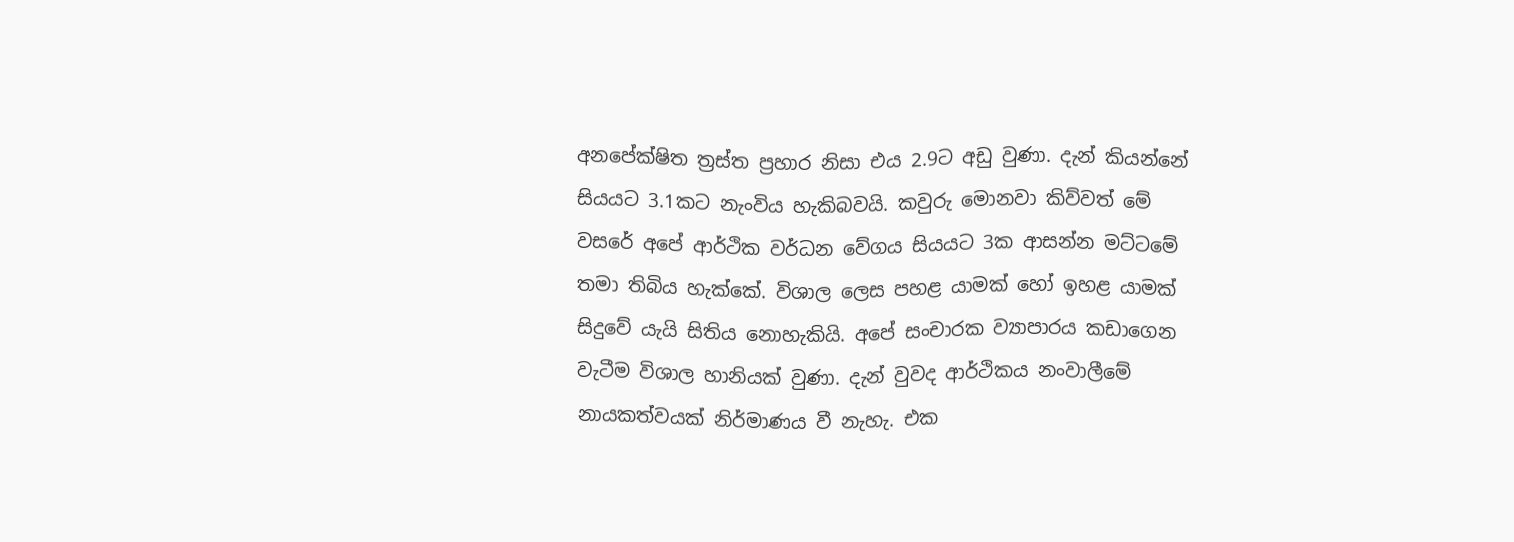අනපේක්ෂිත ත්‍රස්ත ප්‍රහාර නිසා එය 2.9ට අඩු වුණා. දැන් කියන්නේ සියයට 3.1කට නැංවිය හැකිබවයි. කවුරු මොනවා කිව්වත් මේ වසරේ අපේ ආර්ථික වර්ධන වේගය සියයට 3ක ආසන්න මට්ටමේ තමා තිබිය හැක්කේ. විශාල ලෙස පහළ යාමක් හෝ ඉහළ යාමක් සිදුවේ යැයි සිතිය නොහැකියි. අපේ සංචාරක ව්‍යාපාරය කඩාගෙන වැටීම විශාල හානියක් වුණා. දැන් වුවද ආර්ථිකය නංවාලීමේ නායකත්වයක් නිර්මාණය වී නැහැ. එක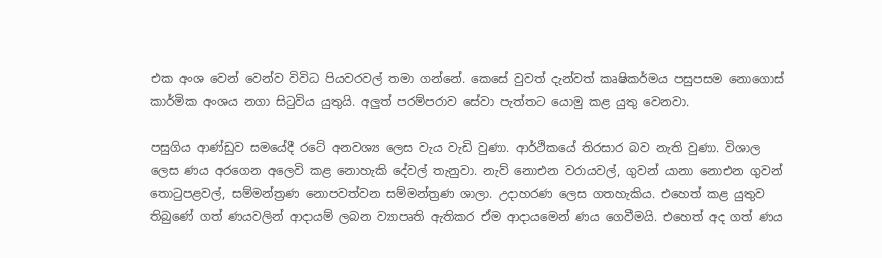එක අංශ වෙන් වෙන්ව විවිධ පියවරවල් තමා ගන්නේ. කෙසේ වුවත් දැන්වත් කෘෂිකර්මය පසුපසම නොගොස් කාර්මික අංශය නගා සිටුවිය යුතුයි. අලුත් පරම්පරාව සේවා පැත්තට යොමු කළ යුතු වෙනවා.

පසුගිය ආණ්ඩුව සමයේදී රටේ අනවශ්‍ය ලෙස වැය වැඩි වුණා. ආර්ථිකයේ තිරසාර බව නැති වුණා. විශාල ලෙස ණය අරගෙන අලෙවි කළ නොහැකි දේවල් තැනුවා. නැව් නොඑන වරායවල්, ගුවන් යානා නොඑන ගුවන් තොටුපළවල්, සම්මන්ත්‍රණ නොපවත්වන සම්මන්ත්‍රණ ශාලා. උදාහරණ ලෙස ගතහැකිය. එහෙත් කළ යුතුව තිබුණේ ගත් ණයවලින් ආදායම් ලබන ව්‍යාපෘති ඇතිකර ඒම ආදායමෙන් ණය ගෙවීමයි. එහෙත් අද ගත් ණය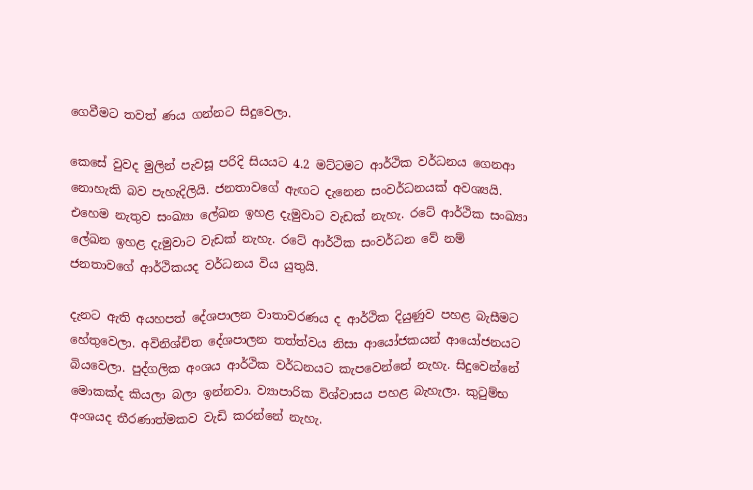ගෙවීමට තවත් ණය ගන්නට සිදුවෙලා.

කෙසේ වුවද මුලින් පැවසූ පරිදි සියයට 4.2 මට්ටමට ආර්ථික වර්ධනය ගෙනආ නොහැකි බව පැහැදිලියි. ජනතාවගේ ඇඟට දැනෙන සංවර්ධනයක් අවශ්‍යයි. එහෙම නැතුව සංඛ්‍යා ලේඛන ඉහළ දැමුවාට වැඩක් නැහැ. රටේ ආර්ථික සංඛ්‍යා ලේඛන ඉහළ දැමුවාට වැඩක් නැහැ. රටේ ආර්ථික සංවර්ධන වේ නම් ජනතාවගේ ආර්ථිකයද වර්ධනය විය යුතුයි.

දැනට ඇති අයහපත් දේශපාලන වාතාවරණය ද ආර්ථික දියුණුව පහළ බැසීමට හේතුවෙලා. අවිනිශ්චිත දේශපාලන තත්ත්වය නිසා ආයෝජකයන් ආයෝජනයට බියවෙලා. පුද්ගලික අංශය ආර්ථික වර්ධනයට කැපවෙන්නේ නැහැ. සිදුවෙන්නේ මොකක්ද කියලා බලා ඉන්නවා. ව්‍යාපාරික විශ්වාසය පහළ බැහැලා. කුටුම්භ අංශයද තීරණාත්මකව වැඩි කරන්නේ නැහැ.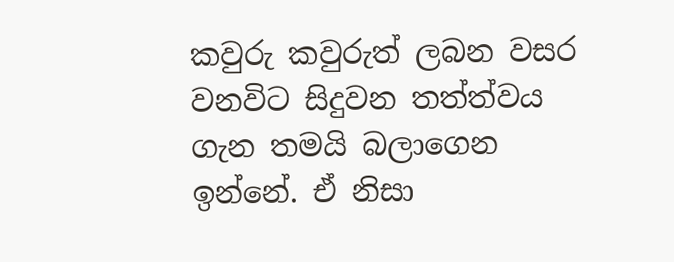කවුරු කවුරුත් ලබන වසර වනවිට සිදුවන තත්ත්වය ගැන තමයි බලාගෙන ඉන්නේ. ඒ නිසා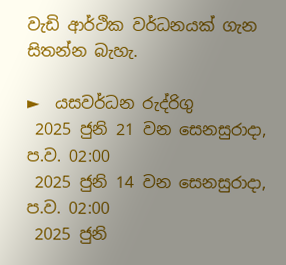වැඩි ආර්ථික වර්ධනයක් ගැන සිතන්න බැහැ.

►  යසවර්ධන රුද්රිගු
 2025 ජුනි 21 වන සෙනසුරාදා, ප.ව. 02:00
 2025 ජුනි 14 වන සෙනසුරාදා, ප.ව. 02:00
 2025 ජුනි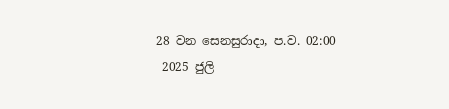28 වන සෙනසුරාදා, ප.ව. 02:00
 2025 ජුලි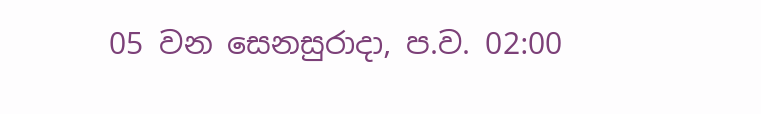05 වන සෙනසුරාදා, ප.ව. 02:00